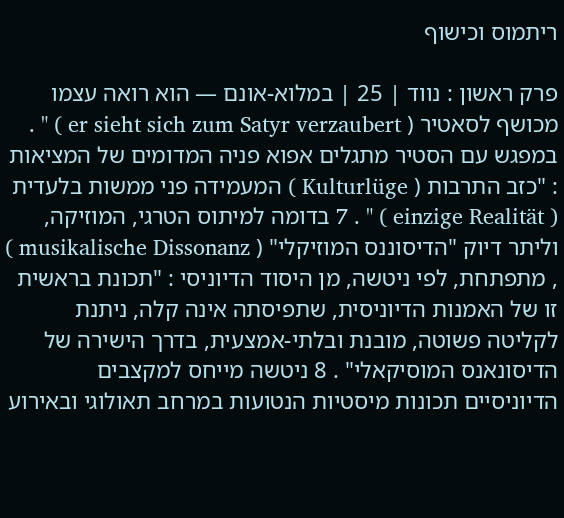ריתמוס וכישוף

פרק ראשון : נווד | 25 | במלוא-אונם — הוא רואה עצמו מכושף לסאטיר ( er sieht sich zum Satyr verzaubert ) " . במפגש עם הסטיר מתגלים אפוא פניה המדומים של המציאות : "כזב התרבות ( Kulturlüge ) המעמידה פני ממשות בלעדית ( einzige Realität ) " . 7 בדומה למיתוס הטרגי, המוזיקה, וליתר דיוק "הדיסוננס המוזיקלי" ( musikalische Dissonanz ) , מתפתחת, לפי ניטשה, מן היסוד הדיוניסי : "תכונת בראשית זו של האמנות הדיוניסית, שתפיסתה אינה קלה, ניתנת לקליטה פשוטה, מובנת ובלתי-אמצעית, בדרך הישירה של הדיסונאנס המוסיקאלי" . 8 ניטשה מייחס למקצבים הדיוניסיים תכונות מיסטיות הנטועות במרחב תאולוגי ובאירוע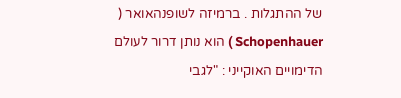של ההתגלות . ברמיזה לשופנהאואר ( Schopenhauer ) הוא נותן דרור לעולם הדימויים האוקייני : "לגבי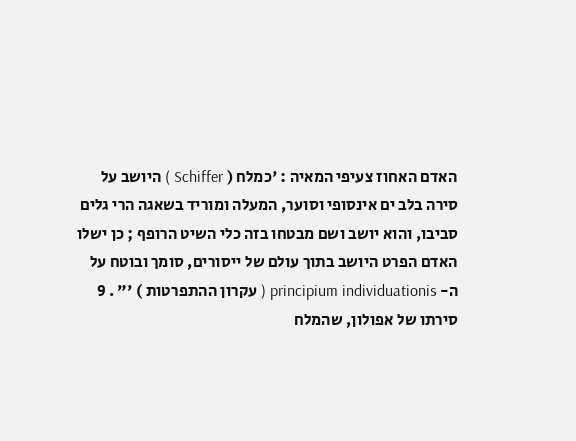האדם האחוז צעיפי המאיה : 'כמלח ( Schiffer ) היושב על סירה בלב ים אינסופי וסוער, המעלה ומוריד בשאגה הרי גלים סביבו, והוא יושב ושם מבטחו בזה כלי השיט הרופף ; כן ישלו האדם הפרט היושב בתוך עולם של ייסורים, סומך ובוטח על ה- principium individuationis ( עקרון ההתפרטות ) '" . 9 סירתו של אפולון, שהמלח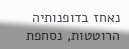נאחז בדופנותיה הרוטטות, נסחפת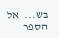בש...  אל הספר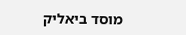מוסד ביאליק